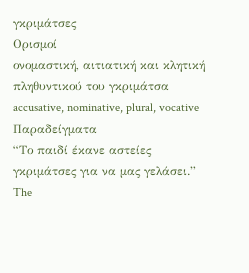γκριμάτσες
Ορισμοί
ονομαστική, αιτιατική και κλητική πληθυντικού του γκριμάτσα
accusative, nominative, plural, vocative
Παραδείγματα
“Το παιδί έκανε αστείες γκριμάτσες για να μας γελάσει.”
The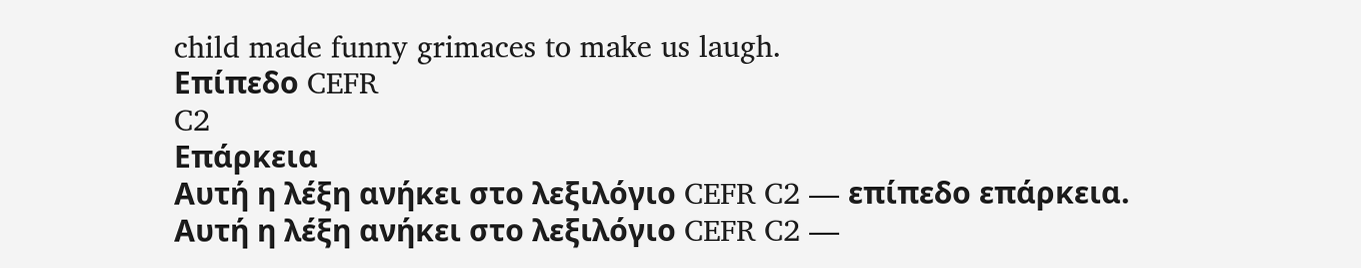child made funny grimaces to make us laugh.
Επίπεδο CEFR
C2
Επάρκεια
Αυτή η λέξη ανήκει στο λεξιλόγιο CEFR C2 — επίπεδο επάρκεια.
Αυτή η λέξη ανήκει στο λεξιλόγιο CEFR C2 —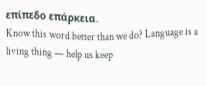επίπεδο επάρκεια.
Know this word better than we do? Language is a living thing — help us keep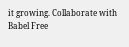it growing. Collaborate with Babel Free